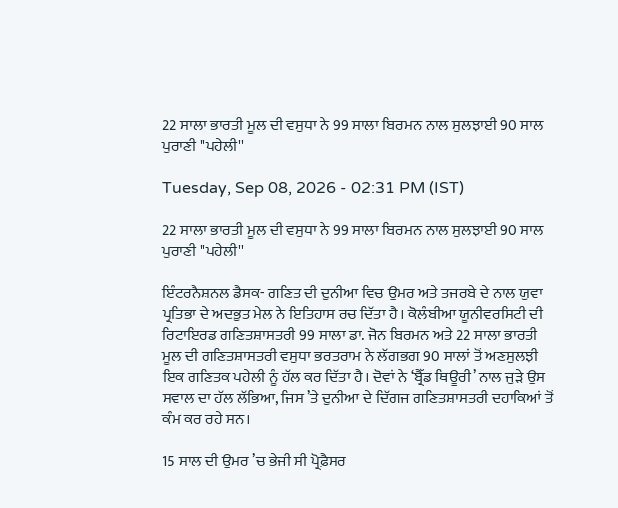22 ਸਾਲਾ ਭਾਰਤੀ ਮੂਲ ਦੀ ਵਸੁਧਾ ਨੇ 99 ਸਾਲਾ ਬਿਰਮਨ ਨਾਲ ਸੁਲਝਾਈ 90 ਸਾਲ ਪੁਰਾਣੀ ''ਪਹੇਲੀ''

Tuesday, Sep 08, 2026 - 02:31 PM (IST)

22 ਸਾਲਾ ਭਾਰਤੀ ਮੂਲ ਦੀ ਵਸੁਧਾ ਨੇ 99 ਸਾਲਾ ਬਿਰਮਨ ਨਾਲ ਸੁਲਝਾਈ 90 ਸਾਲ ਪੁਰਾਣੀ ''ਪਹੇਲੀ''

ਇੰਟਰਨੈਸ਼ਨਲ ਡੈਸਕ- ਗਣਿਤ ਦੀ ਦੁਨੀਆ ਵਿਚ ਉਮਰ ਅਤੇ ਤਜਰਬੇ ਦੇ ਨਾਲ ਯੁਵਾ ਪ੍ਰਤਿਭਾ ਦੇ ਅਦਭੁਤ ਮੇਲ ਨੇ ਇਤਿਹਾਸ ਰਚ ਦਿੱਤਾ ਹੈ। ਕੋਲੰਬੀਆ ਯੂਨੀਵਰਸਿਟੀ ਦੀ ਰਿਟਾਇਰਡ ਗਣਿਤਸ਼ਾਸਤਰੀ 99 ਸਾਲਾ ਡਾ. ਜੋਨ ਬਿਰਮਨ ਅਤੇ 22 ਸਾਲਾ ਭਾਰਤੀ ਮੂਲ ਦੀ ਗਣਿਤਸ਼ਾਸਤਰੀ ਵਸੁਧਾ ਭਰਤਰਾਮ ਨੇ ਲੱਗਭਗ 90 ਸਾਲਾਂ ਤੋਂ ਅਣਸੁਲਝੀ ਇਕ ਗਣਿਤਕ ਪਹੇਲੀ ਨੂੰ ਹੱਲ ਕਰ ਦਿੱਤਾ ਹੈ। ਦੋਵਾਂ ਨੇ ‘ਬ੍ਰੈੱਡ ਥਿਊਰੀ’ ਨਾਲ ਜੁੜੇ ਉਸ ਸਵਾਲ ਦਾ ਹੱਲ ਲੱਭਿਆ, ਜਿਸ ’ਤੇ ਦੁਨੀਆ ਦੇ ਦਿੱਗਜ ਗਣਿਤਸ਼ਾਸਤਰੀ ਦਹਾਕਿਆਂ ਤੋਂ ਕੰਮ ਕਰ ਰਹੇ ਸਨ।

15 ਸਾਲ ਦੀ ਉਮਰ ’ਚ ਭੇਜੀ ਸੀ ਪ੍ਰੋਫ਼ੈਸਰ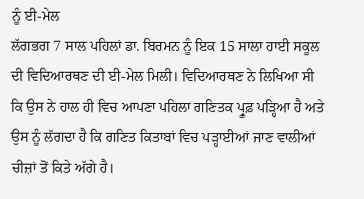ਨੂੰ ਈ-ਮੇਲ
ਲੱਗਭਗ 7 ਸਾਲ ਪਹਿਲਾਂ ਡਾ. ਬਿਰਮਨ ਨੂੰ ਇਕ 15 ਸਾਲਾ ਹਾਈ ਸਕੂਲ ਦੀ ਵਿਦਿਆਰਥਣ ਦੀ ਈ-ਮੇਲ ਮਿਲੀ। ਵਿਦਿਆਰਥਣ ਨੇ ਲਿਖਿਆ ਸੀ ਕਿ ਉਸ ਨੇ ਹਾਲ ਹੀ ਵਿਚ ਆਪਣਾ ਪਹਿਲਾ ਗਣਿਤਕ ਪ੍ਰੂਫ਼ ਪੜ੍ਹਿਆ ਹੈ ਅਤੇ ਉਸ ਨੂੰ ਲੱਗਦਾ ਹੈ ਕਿ ਗਣਿਤ ਕਿਤਾਬਾਂ ਵਿਚ ਪੜ੍ਹਾਈਆਂ ਜਾਣ ਵਾਲੀਆਂ ਚੀਜ਼ਾਂ ਤੋਂ ਕਿਤੇ ਅੱਗੇ ਹੈ।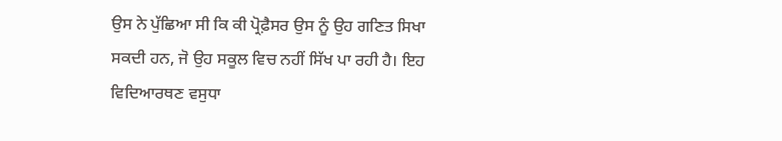ਉਸ ਨੇ ਪੁੱਛਿਆ ਸੀ ਕਿ ਕੀ ਪ੍ਰੋਫ਼ੈਸਰ ਉਸ ਨੂੰ ਉਹ ਗਣਿਤ ਸਿਖਾ ਸਕਦੀ ਹਨ, ਜੋ ਉਹ ਸਕੂਲ ਵਿਚ ਨਹੀਂ ਸਿੱਖ ਪਾ ਰਹੀ ਹੈ। ਇਹ ਵਿਦਿਆਰਥਣ ਵਸੁਧਾ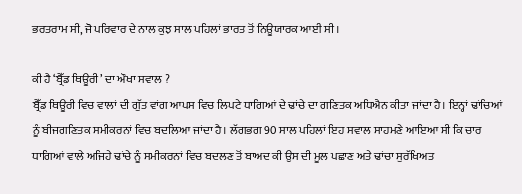ਭਰਤਰਾਮ ਸੀ, ਜੋ ਪਰਿਵਾਰ ਦੇ ਨਾਲ ਕੁਝ ਸਾਲ ਪਹਿਲਾਂ ਭਾਰਤ ਤੋਂ ਨਿਊਯਾਰਕ ਆਈ ਸੀ।

ਕੀ ਹੈ ‘ਬ੍ਰੈੱਡ ਥਿਊਰੀ’ ਦਾ ਔਖਾ ਸਵਾਲ ?
ਬ੍ਰੈੱਡ ਥਿਊਰੀ ਵਿਚ ਵਾਲਾਂ ਦੀ ਗੁੱਤ ਵਾਂਗ ਆਪਸ ਵਿਚ ਲਿਪਟੇ ਧਾਗਿਆਂ ਦੇ ਢਾਂਚੇ ਦਾ ਗਣਿਤਕ ਅਧਿਐਨ ਕੀਤਾ ਜਾਂਦਾ ਹੈ। ਇਨ੍ਹਾਂ ਢਾਂਚਿਆਂ ਨੂੰ ਬੀਜਗਣਿਤਕ ਸਮੀਕਰਨਾਂ ਵਿਚ ਬਦਲਿਆ ਜਾਂਦਾ ਹੈ। ਲੱਗਭਗ 90 ਸਾਲ ਪਹਿਲਾਂ ਇਹ ਸਵਾਲ ਸਾਹਮਣੇ ਆਇਆ ਸੀ ਕਿ ਚਾਰ ਧਾਗਿਆਂ ਵਾਲੇ ਅਜਿਹੇ ਢਾਂਚੇ ਨੂੰ ਸਮੀਕਰਨਾਂ ਵਿਚ ਬਦਲਣ ਤੋਂ ਬਾਅਦ ਕੀ ਉਸ ਦੀ ਮੂਲ ਪਛਾਣ ਅਤੇ ਢਾਂਚਾ ਸੁਰੱਖਿਅਤ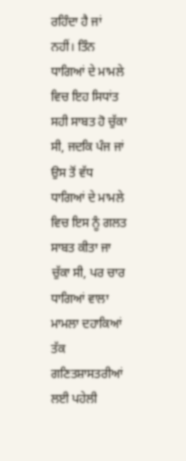ਰਹਿੰਦਾ ਹੈ ਜਾਂ ਨਹੀਂ। ਤਿੰਨ ਧਾਗਿਆਂ ਦੇ ਮਾਮਲੇ ਵਿਚ ਇਹ ਸਿਧਾਂਤ ਸਹੀ ਸਾਬਤ ਹੋ ਚੁੱਕਾ ਸੀ, ਜਦਕਿ ਪੰਜ ਜਾਂ ਉਸ ਤੋਂ ਵੱਧ ਧਾਗਿਆਂ ਦੇ ਮਾਮਲੇ ਵਿਚ ਇਸ ਨੂੰ ਗਲਤ ਸਾਬਤ ਕੀਤਾ ਜਾ ਚੁੱਕਾ ਸੀ, ਪਰ ਚਾਰ ਧਾਗਿਆਂ ਵਾਲਾ ਮਾਮਲਾ ਦਹਾਕਿਆਂ ਤੱਕ ਗਣਿਤਸ਼ਾਸਤਰੀਆਂ ਲਈ ਪਹੇਲੀ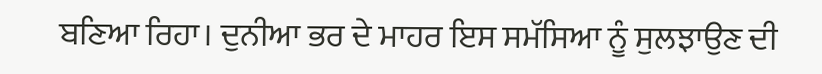ਬਣਿਆ ਰਿਹਾ। ਦੁਨੀਆ ਭਰ ਦੇ ਮਾਹਰ ਇਸ ਸਮੱਸਿਆ ਨੂੰ ਸੁਲਝਾਉਣ ਦੀ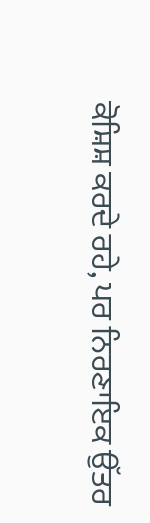ਕੋਸ਼ਿਸ਼ ਕਰਦੇ ਰਹੇ, ਪਰ ਨਿਰਣਾਇਕ ਉੱਤਰ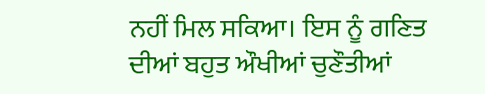ਨਹੀਂ ਮਿਲ ਸਕਿਆ। ਇਸ ਨੂੰ ਗਣਿਤ ਦੀਆਂ ਬਹੁਤ ਔਖੀਆਂ ਚੁਣੌਤੀਆਂ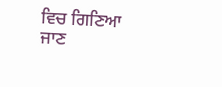ਵਿਚ ਗਿਣਿਆ ਜਾਣ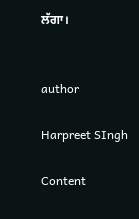ਲੱਗਾ।


author

Harpreet SIngh

Content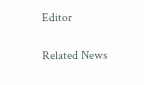Editor

Related News